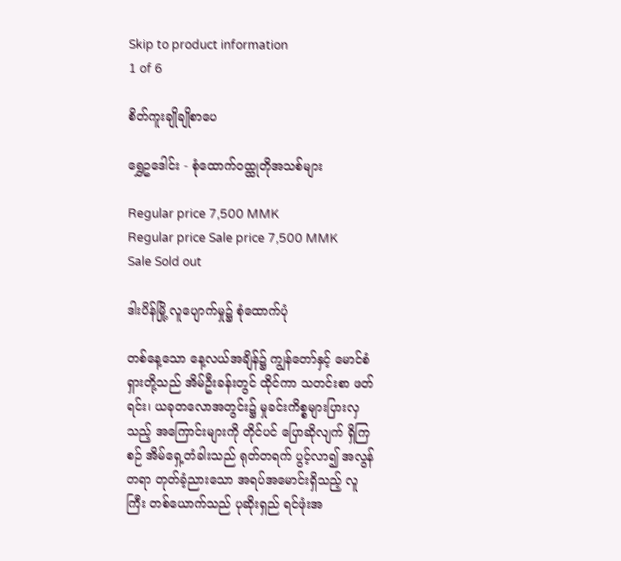Skip to product information
1 of 6

စိတ်ကူးချိုချိုစာပေ

ရွှေဥဒေါင်း - စုံထောက်ဝထ္ထုတိုအသစ်များ

Regular price 7,500 MMK
Regular price Sale price 7,500 MMK
Sale Sold out

ဒါးပိန်မြို့ လူပျောက်မှု၌ စုံထောက်ပုံ

တစ်နေ့သော နေ့လယ်အချိန်၌ ကျွန်တော်နှင့် မောင်စံရှားတို့သည် အိမ်ဦးခန်းတွင် ထိုင်ကာ သတင်းစာ ဖတ်ရင်း၊ ယခုတလောအတွင်း၌ မှုခင်းကိစ္စများပြားလှသည့် အကြောင်းများကို တိုင်ပင် ပြောဆိုလျက် ရှိကြစဉ် အိမ်ရှေ့တံခါးသည် ရုတ်တရက် ပွင့်လာ၍ အလွန်တရာ တုတ်ခံ့ညားသော အရပ်အမောင်းရှိသည့် လူကြီး တစ်ယောက်သည် ပုဆိုးရှည် ရင်ဖုံးအ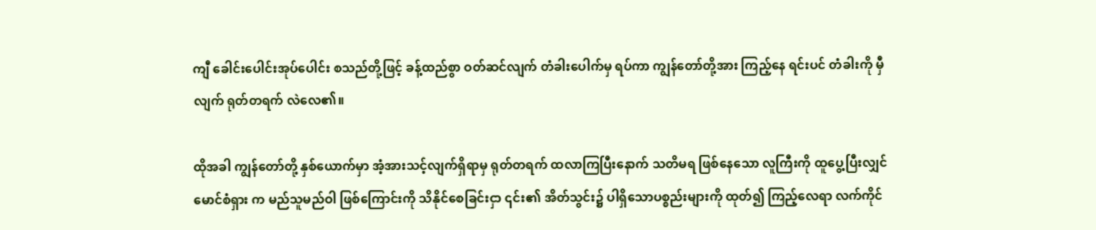ကျီ ခေါင်းပေါင်းအုပ်ပေါင်း စသည်တို့ဖြင့် ခန့်ထည်စွာ ဝတ်ဆင်လျက် တံခါးပေါက်မှ ရပ်ကာ ကျွန်တော်တို့အား ကြည့်နေ ရင်းပင် တံခါးကို မှီလျက် ရုတ်တရက် လဲလေ၏။

ထိုအခါ ကျွန်တော်တို့ နှစ်ယောက်မှာ အံ့အားသင့်လျက်ရှိရာမှ ရုတ်တရက် ထလာကြပြီးနောက် သတိမရ ဖြစ်နေသော လူကြီးကို ထူပွေ့ပြီးလျှင် မောင်စံရှား က မည်သူမည်ဝါ ဖြစ်ကြောင်းကို သိနိုင်စေခြင်းငှာ ၎င်း၏ အိတ်သွင်း၌ ပါရှိသောပစ္စည်းများကို ထုတ်၍ ကြည့်လေရာ လက်ကိုင်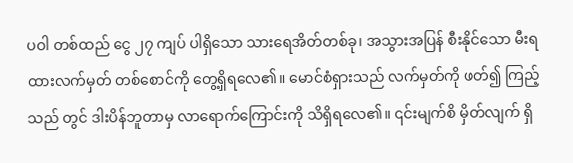ပဝါ တစ်ထည် ငွေ ၂၇ ကျပ် ပါရှိသော သားရေအိတ်တစ်ခု၊ အသွားအပြန် စီးနိုင်သော မီးရထားလက်မှတ် တစ်စောင်ကို တွေ့ရှိရလေ၏။ မောင်စံရှားသည် လက်မှတ်ကို ဖတ်၍ ကြည့်သည် တွင် ဒါးပိန်ဘူတာမှ လာရောက်ကြောင်းကို သိရှိရလေ၏။ ၎င်းမျက်စိ မှိတ်လျက် ရှိ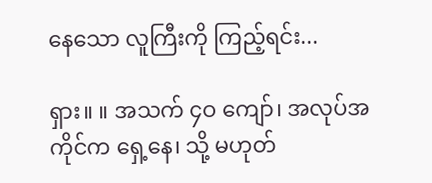နေသော လူကြီးကို ကြည့်ရင်း...

ရှား။ ။ အသက် ၄ဝ ကျော်၊ အလုပ်အကိုင်က ရှေ့နေ၊ သို့ မဟုတ်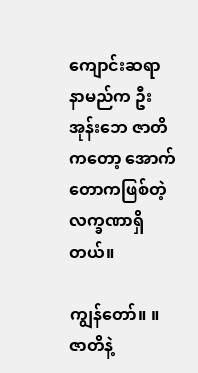ကျောင်းဆရာ နာမည်က ဦးအုန်းဘေ ဇာတိကတော့ အောက်တောကဖြစ်တဲ့ လက္ခဏာရှိတယ်။

ကျွန်တော်။ ။ ဇာတိနဲ့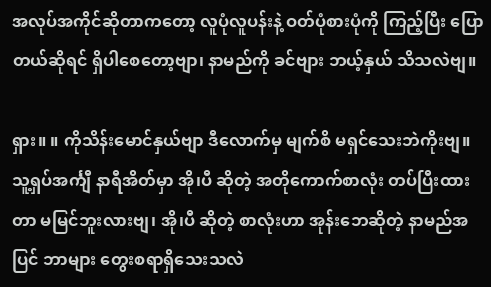အလုပ်အကိုင်ဆိုတာကတော့ လူပုံလူပန်းနဲ့ ဝတ်ပုံစားပုံကို ကြည့်ပြီး ပြောတယ်ဆိုရင် ရှိပါစေတော့ဗျာ၊ နာမည်ကို ခင်ဗျား ဘယ့်နှယ် သိသလဲဗျ။

ရှား။ ။ ကိုသိန်းမောင်နှယ်ဗျာ ဒီလောက်မှ မျက်စိ မရှင်သေးဘဲကိုးဗျ။ သူ့ရှပ်အင်္ကျီ နာရီအိတ်မှာ အို၊ပီ ဆိုတဲ့ အတိုကောက်စာလုံး တပ်ပြီးထားတာ မမြင်ဘူးလားဗျ၊ အို၊ပီ ဆိုတဲ့ စာလုံးဟာ အုန်းဘေဆိုတဲ့ နာမည်အပြင် ဘာများ တွေးစရာရှိသေးသလဲ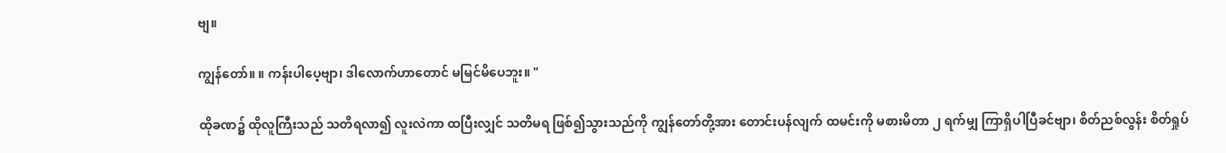ဗျ။

ကျွန်တော်။ ။ ကန်းပါပေ့ဗျာ၊ ဒါလောက်ဟာတောင် မမြင်မိပေဘူး။ "

ထိုခဏ၌ ထိုလူကြီးသည် သတိရလာ၍ လူးလဲကာ ထပြီးလျှင် သတိမရ ဖြစ်၍သွားသည်ကို ကျွန်တော်တို့အား တောင်းပန်လျက် ထမင်းကို မစားမိတာ ၂ ရက်မျှ ကြာရှိပါပြီခင်ဗျာ၊ စိတ်ညစ်လွန်း စိတ်ရှုပ်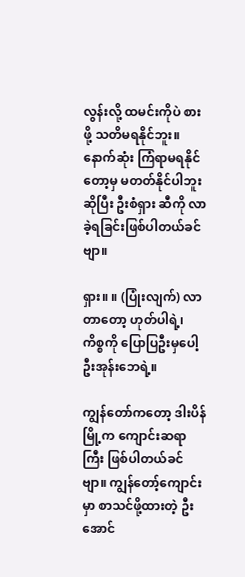လွန်းလို့ ထမင်းကိုပဲ စားဖို့ သတိမရနိုင်ဘူး။ နောက်ဆုံး ကြံရာမရနိုင်တော့မှ မတတ်နိုင်ပါဘူးဆိုပြီး ဦးစံရှား ဆီကို လာခဲ့ရခြင်းဖြစ်ပါတယ်ခင်ဗျာ။

ရှား။ ။ (ပြုံးလျက်) လာတာတော့ ဟုတ်ပါရဲ့၊ ကိစ္စကို ပြောပြဦးမှပေါ့ ဦးအုန်းဘေရဲ့။

ကျွန်တော်ကတော့ ဒါးပိန်မြို့က ကျောင်းဆရာကြီး ဖြစ်ပါတယ်ခင်ဗျာ။ ကျွန်တော့်ကျောင်းမှာ စာသင်ဖို့ထားတဲ့ ဦးအောင်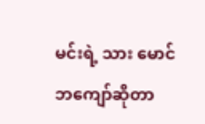မင်းရဲ့ သား မောင်ဘကျော်ဆိုတာ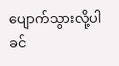ပျောက်သွားလို့ပါခင်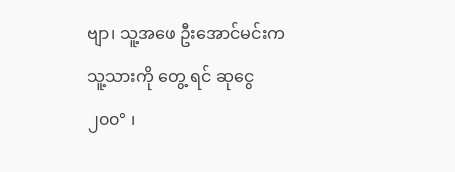ဗျာ၊ သူ့အဖေ ဦးအောင်မင်းက သူ့သားကို တွေ့ ရင် ဆုငွေ ၂၀၀° ၊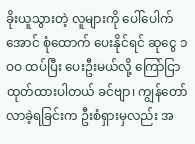ခိုးယူသွားတဲ့ လူများကို ပေါ်ပေါက်အောင် စုံထောက် ပေးနိုင်ရင် ဆုငွေ ၁ဝဝ ထပ်ပြီး ပေးဦးမယ်လို့ ကြော်ငြာ ထုတ်ထားပါတယ် ခင်ဗျာ၊ ကျွန်တော်လာခဲ့ရခြင်းက ဦးစံရှားမှလည်း အ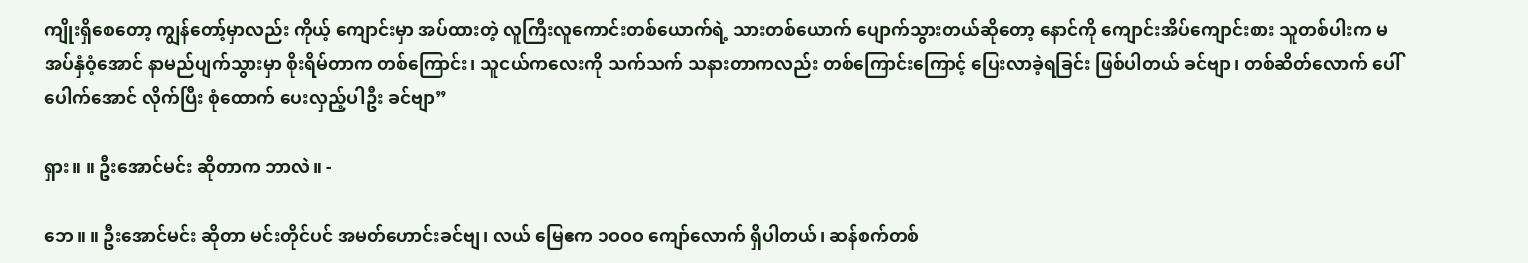ကျိုးရှိစေတော့ ကျွန်တော့်မှာလည်း ကိုယ့် ကျောင်းမှာ အပ်ထားတဲ့ လူကြီးလူကောင်းတစ်ယောက်ရဲ့ သားတစ်ယောက် ပျောက်သွားတယ်ဆိုတော့ နောင်ကို ကျောင်းအိပ်ကျောင်းစား သူတစ်ပါးက မအပ်နှံဝံ့အောင် နာမည်ပျက်သွားမှာ စိုးရိမ်တာက တစ်ကြောင်း၊ သူငယ်ကလေးကို သက်သက် သနားတာကလည်း တစ်ကြောင်းကြောင့် ပြေးလာခဲ့ရခြင်း ဖြစ်ပါတယ် ခင်ဗျာ၊ တစ်ဆိတ်လောက် ပေါ်ပေါက်အောင် လိုက်ပြီး စုံထောက် ပေးလှည့်ပါဦး ခင်ဗျာ”

ရှား။ ။ ဦးအောင်မင်း ဆိုတာက ဘာလဲ။ -

ဘေ။ ။ ဦးအောင်မင်း ဆိုတာ မင်းတိုင်ပင် အမတ်ဟောင်းခင်ဗျ၊ လယ် မြေဧက ၁ဝဝဝ ကျော်လောက် ရှိပါတယ်၊ ဆန်စက်တစ်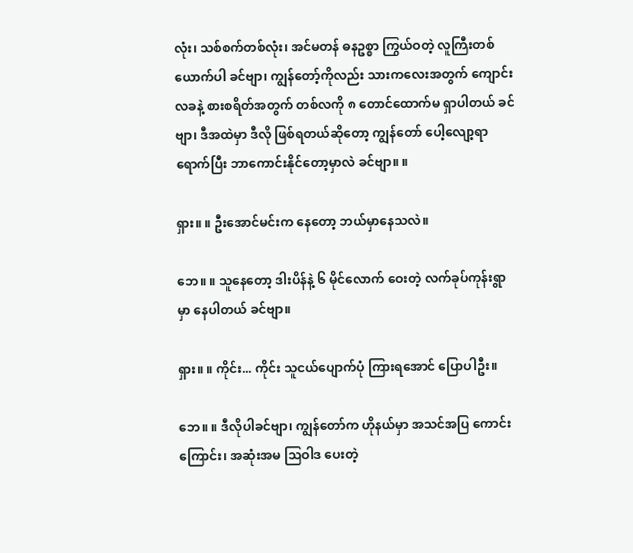လုံး၊ သစ်စက်တစ်လုံး၊ အင်မတန် ဓနဥစ္စာ ကြွယ်ဝတဲ့ လူကြီးတစ်ယောက်ပါ ခင်ဗျာ၊ ကျွန်တော့်ကိုလည်း သားကလေးအတွက် ကျောင်းလခနဲ့ စားစရိတ်အတွက် တစ်လကို ၈ တောင်ထောက်မ ရှာပါတယ် ခင်ဗျာ၊ ဒီအထဲမှာ ဒီလို ဖြစ်ရတယ်ဆိုတော့ ကျွန်တော် ပေါ့လျော့ရာ ရောက်ပြီး ဘာကောင်းနိုင်တော့မှာလဲ ခင်ဗျာ။ ။

ရှား။ ။ ဦးအောင်မင်းက နေတော့ ဘယ်မှာနေသလဲ။

ဘေ။ ။ သူနေတော့ ဒါးပိန်နဲ့ ၆ မိုင်လောက် ဝေးတဲ့ လက်ခုပ်ကုန်းရွာ မှာ နေပါတယ် ခင်ဗျာ။

ရှား။ ။ ကိုင်း... ကိုင်း သူငယ်ပျောက်ပုံ ကြားရအောင် ပြောပါဦး။

ဘေ။ ။ ဒီလိုပါခင်ဗျာ၊ ကျွန်တော်က ဟိုနယ်မှာ အသင်အပြ ကောင်း ကြောင်း၊ အဆုံးအမ သြဝါဒ ပေးတဲ့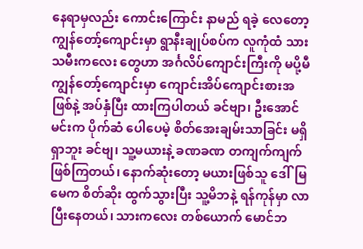နေရာမှလည်း ကောင်းကြောင်း နာမည် ရခဲ့ လေတော့ ကျွန်တော့်ကျောင်းမှာ ရွာနီးချုပ်စပ်က လူကုံထံ သားသမီးကလေး တွေဟာ အင်္ဂလိပ်ကျောင်းကြီးကို မပို့မီ ကျွန်တော့်ကျောင်းမှာ ကျောင်းအိပ်ကျောင်းစားအဖြစ်နဲ့ အပ်နှံပြီး ထားကြပါတယ် ခင်ဗျာ၊ ဦးအောင်မင်းက ပိုက်ဆံ ပေါပေမဲ့ စိတ်အေးချမ်းသာခြင်း မရှိရှာဘူး ခင်ဗျ၊ သူ့မယားနဲ့ ခဏခဏ တကျက်ကျက် ဖြစ်ကြတယ်၊ နောက်ဆုံးတော့ မယားဖြစ်သူ ဒေါ်မြမေက စိတ်ဆိုး ထွက်သွားပြီး သူ့မိဘနဲ့ ရန်ကုန်မှာ လာပြီးနေတယ်၊ သားကလေး တစ်ယောက် မောင်ဘ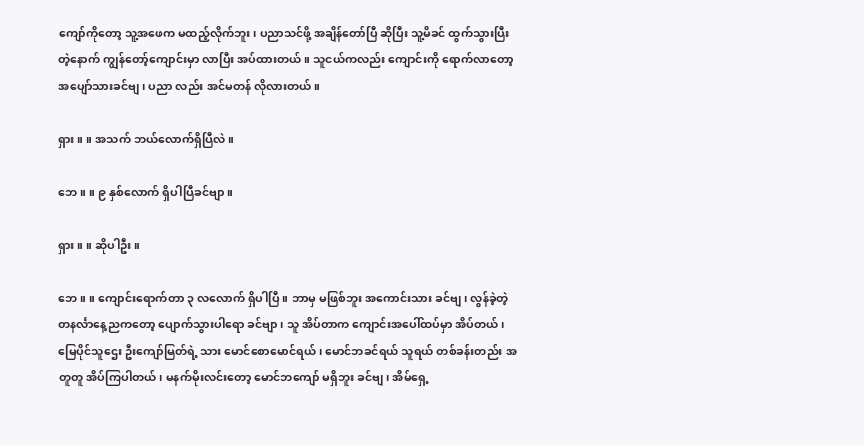ကျော်ကိုတော့ သူ့အဖေက မထည့်လိုက်ဘူး၊ ပညာသင်ဖို့ အချိန်တော်ပြီ ဆိုပြီး သူ့မိခင် ထွက်သွားပြီးတဲ့နောက် ကျွန်တော့်ကျောင်းမှာ လာပြီး အပ်ထားတယ်။ သူငယ်ကလည်း ကျောင်းကို ရောက်လာတော့ အပျော်သားခင်ဗျ၊ ပညာ လည်း အင်မတန် လိုလားတယ်။

ရှား။ ။ အသက် ဘယ်လောက်ရှိပြီလဲ။

ဘေ။ ။ ၉ နှစ်လောက် ရှိပါပြီခင်ဗျာ။

ရှား။ ။ ဆိုပါဦး။

ဘေ။ ။ ကျောင်းရောက်တာ ၃ လလောက် ရှိပါပြီ။ ဘာမှ မဖြစ်ဘူး အကောင်းသား ခင်ဗျ၊ လွန်ခဲ့တဲ့ တနင်္လာနေ့ညကတော့ ပျောက်သွားပါရော ခင်ဗျာ၊ သူ အိပ်တာက ကျောင်းအပေါ်ထပ်မှာ အိပ်တယ်၊ မြေပိုင်သူဌေး ဦးကျော်မြတ်ရဲ့ သား မောင်စောမောင်ရယ်၊ မောင်ဘခင်ရယ် သူရယ် တစ်ခန်းတည်း အတူတူ အိပ်ကြပါတယ်၊ မနက်မိုးလင်းတော့ မောင်ဘကျော် မရှိဘူး ခင်ဗျ၊ အိမ်ရှေ့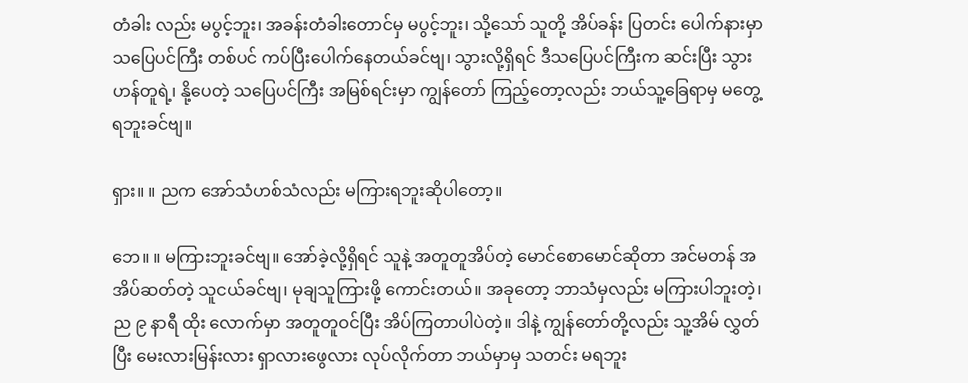တံခါး လည်း မပွင့်ဘူး၊ အခန်းတံခါးတောင်မှ မပွင့်ဘူး၊ သို့သော် သူတို့ အိပ်ခန်း ပြတင်း ပေါက်နားမှာ သပြေပင်ကြီး တစ်ပင် ကပ်ပြီးပေါက်နေတယ်ခင်ဗျ၊ သွားလို့ရှိရင် ဒီသပြေပင်ကြီးက ဆင်းပြီး သွားဟန်တူရဲ့၊ နို့ပေတဲ့ သပြေပင်ကြီး အမြစ်ရင်းမှာ ကျွန်တော် ကြည့်တော့လည်း ဘယ်သူ့ခြေရာမှ မတွေ့ ရဘူးခင်ဗျ။

ရှား။ ။ ညက အော်သံဟစ်သံလည်း မကြားရဘူးဆိုပါတော့။

ဘေ။ ။ မကြားဘူးခင်ဗျ။ အော်ခဲ့လို့ရှိရင် သူနဲ့ အတူတူအိပ်တဲ့ မောင်စောမောင်ဆိုတာ အင်မတန် အအိပ်ဆတ်တဲ့ သူငယ်ခင်ဗျ၊ မုချသူကြားဖို့ ကောင်းတယ်။ အခုတော့ ဘာသံမှလည်း မကြားပါဘူးတဲ့၊ ည ၉ နာရီ ထိုး လောက်မှာ အတူတူဝင်ပြီး အိပ်ကြတာပါပဲတဲ့။ ဒါနဲ့ ကျွန်တော်တို့လည်း သူ့အိမ် လွှတ်ပြီး မေးလားမြန်းလား ရှာလားဖွေလား လုပ်လိုက်တာ ဘယ်မှာမှ သတင်း မရဘူး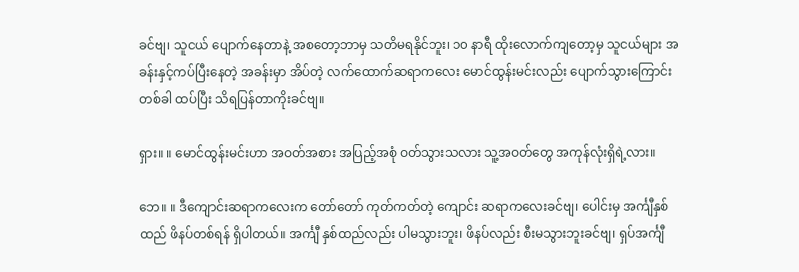ခင်ဗျ၊ သူငယ် ပျောက်နေတာနဲ့ အစတော့ဘာမှ သတိမရနိုင်ဘူး၊ ၁၀ နာရီ ထိုးလောက်ကျတော့မှ သူငယ်များ အခန်းနှင့်ကပ်ပြီးနေတဲ့ အခန်းမှာ အိပ်တဲ့ လက်ထောက်ဆရာကလေး မောင်ထွန်းမင်းလည်း ပျောက်သွားကြောင်း တစ်ခါ ထပ်ပြီး သိရပြန်တာကိုးခင်ဗျ။

ရှား။ ။ မောင်ထွန်းမင်းဟာ အဝတ်အစား အပြည့်အစုံ ဝတ်သွားသလား သူ့အဝတ်တွေ အကုန်လုံးရှိရဲ့လား။

ဘေ။ ။ ဒီကျောင်းဆရာကလေးက တော်တော် ကုတ်ကတ်တဲ့ ကျောင်း ဆရာကလေးခင်ဗျ၊ ပေါင်းမှ အင်္ကျီနှစ်ထည် ဖိနပ်တစ်ရန် ရှိပါတယ်။ အင်္ကျီ နှစ်ထည်လည်း ပါမသွားဘူး၊ ဖိနပ်လည်း စီးမသွားဘူးခင်ဗျ၊ ရှပ်အင်္ကျီ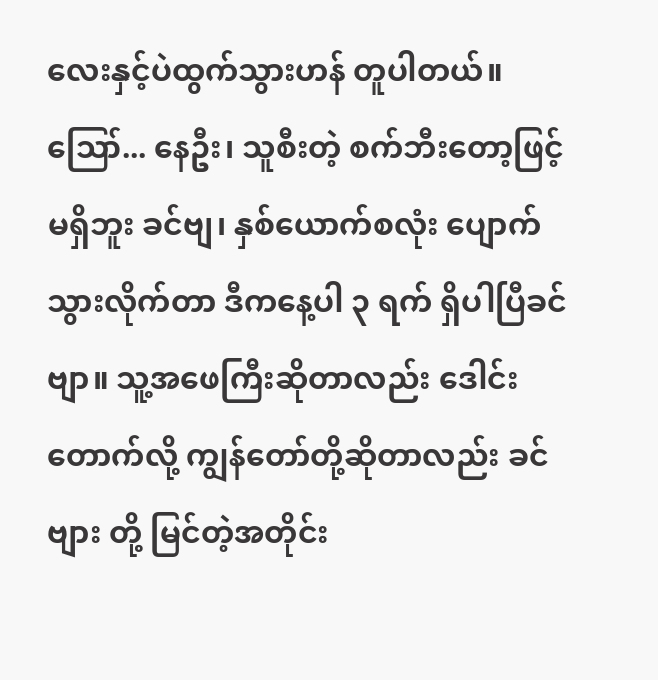လေးနှင့်ပဲထွက်သွားဟန် တူပါတယ်။ ဪ... နေဦး၊ သူစီးတဲ့ စက်ဘီးတော့ဖြင့် မရှိဘူး ခင်ဗျ၊ နှစ်ယောက်စလုံး ပျောက်သွားလိုက်တာ ဒီကနေ့ပါ ၃ ရက် ရှိပါပြီခင်ဗျာ။ သူ့အဖေကြီးဆိုတာလည်း ဒေါင်းတောက်လို့ ကျွန်တော်တို့ဆိုတာလည်း ခင်ဗျား တို့ မြင်တဲ့အတိုင်း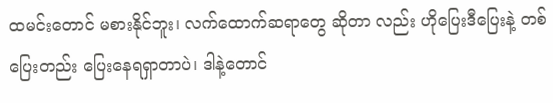ထမင်းတောင် မစားနိုင်ဘူး၊ လက်ထောက်ဆရာတွေ ဆိုတာ လည်း ဟိုပြေးဒီပြေးနဲ့ တစ်ပြေးတည်း ပြေးနေရရှာတာပဲ၊ ဒါနဲ့တောင်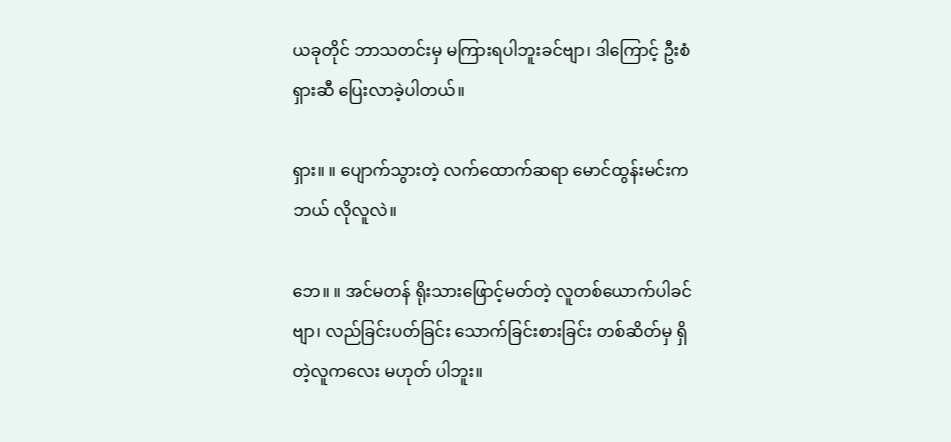ယခုတိုင် ဘာသတင်းမှ မကြားရပါဘူးခင်ဗျာ၊ ဒါကြောင့် ဦးစံရှားဆီ ပြေးလာခဲ့ပါတယ်။

ရှား။ ။ ပျောက်သွားတဲ့ လက်ထောက်ဆရာ မောင်ထွန်းမင်းက ဘယ် လိုလူလဲ။

ဘေ။ ။ အင်မတန် ရိုးသားဖြောင့်မတ်တဲ့ လူတစ်ယောက်ပါခင်ဗျာ၊ လည်ခြင်းပတ်ခြင်း သောက်ခြင်းစားခြင်း တစ်ဆိတ်မှ ရှိတဲ့လူကလေး မဟုတ် ပါဘူး။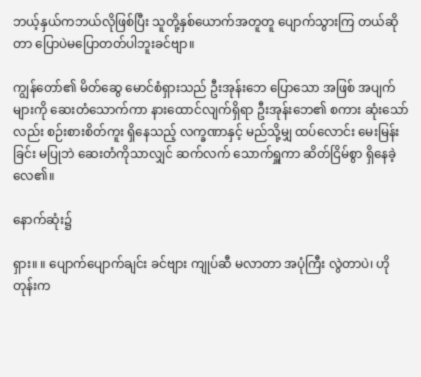ဘယ့်နှယ်ကဘယ်လိုဖြစ်ပြီး သူတို့နှစ်ယောက်အတူတူ ပျောက်သွားကြ တယ်ဆိုတာ ပြောပဲမပြောတတ်ပါဘူးခင်ဗျာ။

ကျွန်တော်၏ မိတ်ဆွေ မောင်စံရှားသည် ဦးအုန်းဘေ ပြောသော အဖြစ် အပျက်များကို ဆေးတံသောက်ကာ နားထောင်လျက်ရှိရာ ဦးအုန်းဘေ၏ စကား ဆုံးသော်လည်း စဉ်းစားစိတ်ကူး ရှိနေသည့် လက္ခဏာနှင့် မည်သို့မျှ ထပ်လောင်း မေးမြန်းခြင်း မပြုဘဲ ဆေးတံကိုသာလျှင် ဆက်လက် သောက်ရှူကာ ဆိတ်ငြိမ်စွာ ရှိနေခဲ့လေ၏။

နောက်ဆုံး၌

ရှား။ ။ ပျောက်ပျောက်ချင်း ခင်ဗျား ကျုပ်ဆီ မလာတာ အပုံကြီး လွဲတာပဲ၊ ဟိုတုန်းက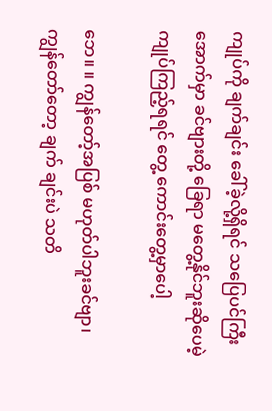ကျုပ်ကို ချက်ချင်း ခေါ်ခဲ့လို့ရှိရင် သပြေပင်ကြီးအောက်မှာ ခင်ဗျားတို့ ခြေရာ မတွေ့နိုင်ဘူးဆိုပေမဲ့ ကျုပ်ကြည့်ရရင် တွေ့ ကောင်းတွေ့မှာပေါ့

ဘေ။ ။ ကျွန်တော့်အပြစ် မဟုတ်ပါဘူးခင်ဗျာ၊ ကျွန်တော်တော့ ချက် ချင်းပဲ သတိ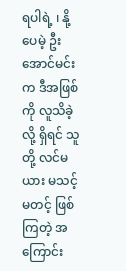ရပါရဲ့ ၊ နို့ပေမဲ့ ဦးအောင်မင်းက ဒီအဖြစ်ကို လူသိခဲ့လို့ ရှိရင် သူတို့ လင်မယား မသင့်မတင့် ဖြစ်ကြတဲ့ အကြောင်း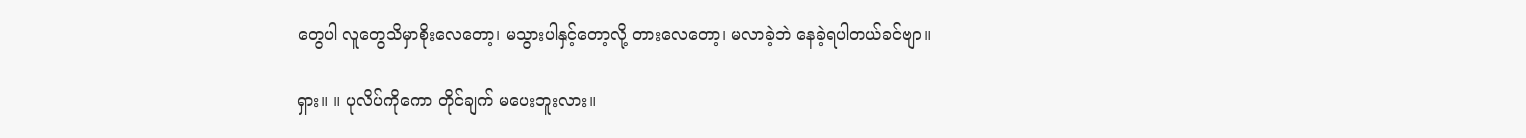တွေပါ လူတွေသိမှာစိုးလေတော့၊ မသွားပါနှင့်တော့လို့ တားလေတော့၊ မလာခဲ့ဘဲ နေခဲ့ရပါတယ်ခင်ဗျာ။

ရှား။ ။ ပုလိပ်ကိုကော တိုင်ချက် မပေးဘူးလား။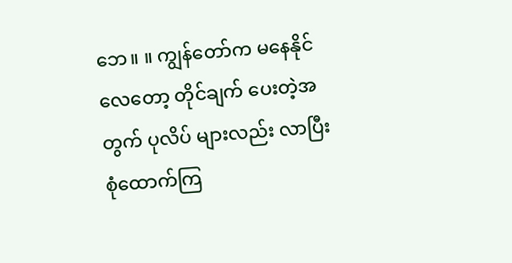ဘေ။ ။ ကျွန်တော်က မနေနိုင်လေတော့ တိုင်ချက် ပေးတဲ့အတွက် ပုလိပ် များလည်း လာပြီး စုံထောက်ကြ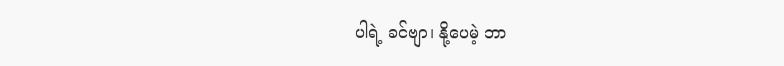ပါရဲ့ ခင်ဗျာ၊ နို့ပေမဲ့ ဘာ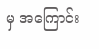မှ အကြောင်း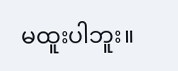မထူးပါဘူး။